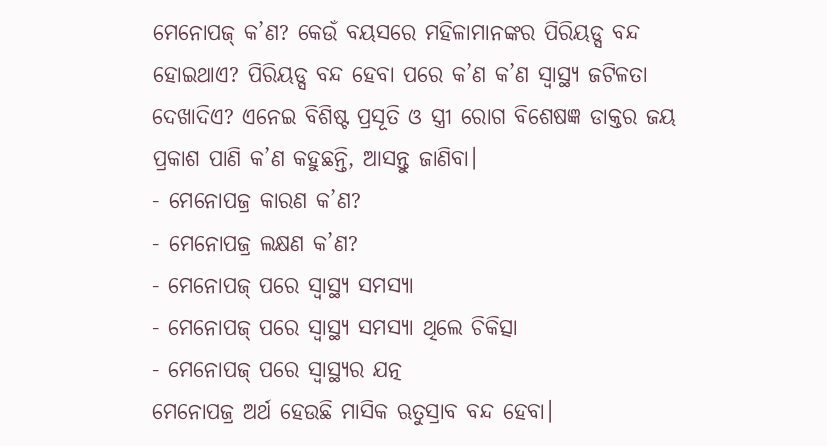ମେନୋପଜ୍ କ’ଣ? କେଉଁ ବୟସରେ ମହିଳାମାନଙ୍କର ପିରିୟଡ୍ସ ବନ୍ଦ ହୋଇଥାଏ? ପିରିୟଡ୍ସ ବନ୍ଦ ହେବା ପରେ କ’ଣ କ’ଣ ସ୍ୱାସ୍ଥ୍ୟ ଜଟିଳତା ଦେଖାଦିଏ? ଏନେଇ ବିଶିଷ୍ଟ ପ୍ରସୂତି ଓ ସ୍ତ୍ରୀ ରୋଗ ବିଶେଷଜ୍ଞ ଡାକ୍ତର ଜୟ ପ୍ରକାଶ ପାଣି କ’ଣ କହୁଛନ୍ତି, ଆସନ୍ତୁ ଜାଣିବା।
- ମେନୋପଜ୍ର କାରଣ କ’ଣ?
- ମେନୋପଜ୍ର ଲକ୍ଷଣ କ’ଣ?
- ମେନୋପଜ୍ ପରେ ସ୍ୱାସ୍ଥ୍ୟ ସମସ୍ୟା
- ମେନୋପଜ୍ ପରେ ସ୍ୱାସ୍ଥ୍ୟ ସମସ୍ୟା ଥିଲେ ଚିକିତ୍ସା
- ମେନୋପଜ୍ ପରେ ସ୍ୱାସ୍ଥ୍ୟର ଯତ୍ନ
ମେନୋପଜ୍ର ଅର୍ଥ ହେଉଛି ମାସିକ ଋତୁସ୍ରାବ ବନ୍ଦ ହେବା।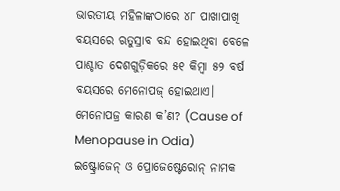ଭାରତୀୟ ମହିଳାଙ୍କଠାରେ ୪୮ ପାଖାପାଖି ବୟସରେ ଋତୁସ୍ରାବ ବନ୍ଦ ହୋଇଥିବା ବେଳେ ପାଶ୍ଚାତ ଦେଶଗୁଡ଼ିକରେ ୫୧ କିମ୍ବା ୫୨ ବର୍ଷ ବୟସରେ ମେନୋପଜ୍ ହୋଇଥାଏ।
ମେନୋପଜ୍ର କାରଣ କ’ଣ? (Cause of Menopause in Odia)
ଇଷ୍ଟ୍ରୋଜେନ୍ ଓ ପ୍ରୋଜେଷ୍ଟେରୋନ୍ ନାମକ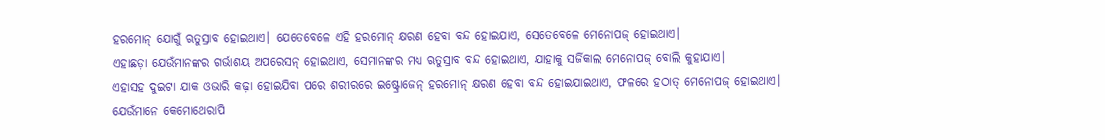ହରମୋନ୍ ଯୋଗୁଁ ଋତୁସ୍ରାବ ହୋଇଥାଏ। ଯେତେବେଳେ ଏହି ହରମୋନ୍ କ୍ଷରଣ ହେବା ବନ୍ଦ ହୋଇଯାଏ, ସେତେବେଳେ ମେନୋପଜ୍ ହୋଇଥାଏ।
ଏହାଛଡ଼ା ଯେଉଁମାନଙ୍କର ଗର୍ଭାଶୟ ଅପରେସନ୍ ହୋଇଥାଏ, ସେମାନଙ୍କର ମଧ୍ୟ ଋତୁସ୍ରାବ ବନ୍ଦ ହୋଇଥାଏ, ଯାହାକୁ ସର୍ଜିକାଲ ମେନୋପଜ୍ ବୋଲି କୁହାଯାଏ।
ଏହାସହ ଦୁଇଟା ଯାକ ଓଭାରି କଢ଼ା ହୋଇଯିବା ପରେ ଶରୀରରେ ଇଷ୍ଟ୍ରୋଜେନ୍ ହରମୋନ୍ କ୍ଷରଣ ହେବା ବନ୍ଦ ହୋଇଯାଇଥାଏ, ଫଳରେ ହଠାତ୍ ମେନୋପଜ୍ ହୋଇଥାଏ।
ଯେଉଁମାନେ କେମୋଥେରାପି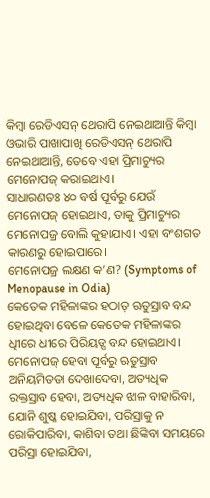କିମ୍ବା ରେଡିଏସନ୍ ଥେରାପି ନେଇଥାଆନ୍ତି କିମ୍ବା ଓଭାରି ପାଖାପାଖି ରେଡିଏସନ୍ ଥେରାପି ନେଇଥାଆନ୍ତି, ତେବେ ଏହା ପ୍ରିମାଚ୍ୟୁର ମେନୋପଜ୍ କରାଇଥାଏ।
ସାଧାରଣତଃ ୪୦ ବର୍ଷ ପୂର୍ବରୁ ଯେଉଁ ମେନୋପଜ୍ ହୋଇଥାଏ, ତାକୁ ପ୍ରିମାଚ୍ୟୁର ମେନୋପଜ୍ର ବୋଲି କୁହାଯାଏ। ଏହା ବଂଶଗତ କାରଣରୁ ହୋଇପାରେ।
ମେନୋପଜ୍ର ଲକ୍ଷଣ କ’ଣ? (Symptoms of Menopause in Odia)
କେତେକ ମହିଳାଙ୍କର ହଠାତ୍ ଋତୁସ୍ରାବ ବନ୍ଦ ହୋଇଥିବା ବେଳେ କେତେକ ମହିଳାଙ୍କର ଧିୀରେ ଧୀରେ ପିରିୟଡ୍ସ ବନ୍ଦ ହୋଇଥାଏ। ମେନୋପଜ୍ ହେବା ପୂର୍ବରୁ ଋତୁସ୍ରାବ ଅନିୟମିତତା ଦେଖାଦେବା, ଅତ୍ୟଧିକ ରକ୍ତସ୍ରାବ ହେବା, ଅତ୍ୟଧିକ ଝାଳ ବାହାରିବା, ଯୋନି ଶୁଷ୍କ ହୋଇଯିବା, ପରିସ୍ରାକୁ ନ ରୋକିପାରିବା, କାଶିବା ତଥା ଛିଙ୍କିବା ସମୟରେ ପରିସ୍ରା ହୋଇଯିବା,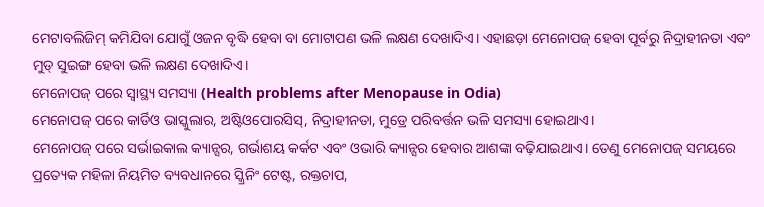ମେଟାବଲିଜିମ୍ କମିଯିବା ଯୋଗୁଁ ଓଜନ ବୃଦ୍ଧି ହେବା ବା ମୋଟାପଣ ଭଳି ଲକ୍ଷଣ ଦେଖାଦିଏ। ଏହାଛଡ଼ା ମେନୋପଜ୍ ହେବା ପୂର୍ବରୁ ନିଦ୍ରାହୀନତା ଏବଂ ମୁଡ୍ ସୁଇଙ୍ଗ ହେବା ଭଳି ଲକ୍ଷଣ ଦେଖାଦିଏ।
ମେନୋପଜ୍ ପରେ ସ୍ୱାସ୍ଥ୍ୟ ସମସ୍ୟା (Health problems after Menopause in Odia)
ମେନୋପଜ୍ ପରେ କାର୍ଡିଓ ଭାସ୍କୁଲାର, ଅଷ୍ଟିଓପୋରସିସ୍, ନିଦ୍ରାହୀନତା, ମୁଡ୍ରେ ପରିବର୍ତ୍ତନ ଭଳି ସମସ୍ୟା ହୋଇଥାଏ।
ମେନୋପଜ୍ ପରେ ସର୍ଭାଇକାଲ କ୍ୟାନ୍ସର, ଗର୍ଭାଶୟ କର୍କଟ ଏବଂ ଓଭାରି କ୍ୟାନ୍ସର ହେବାର ଆଶଙ୍କା ବଢ଼ିଯାଇଥାଏ। ତେଣୁ ମେନୋପଜ୍ ସମୟରେ ପ୍ରତ୍ୟେକ ମହିଳା ନିୟମିତ ବ୍ୟବଧାନରେ ସ୍କ୍ରିନିଂ ଟେଷ୍ଟ, ରକ୍ତଚାପ,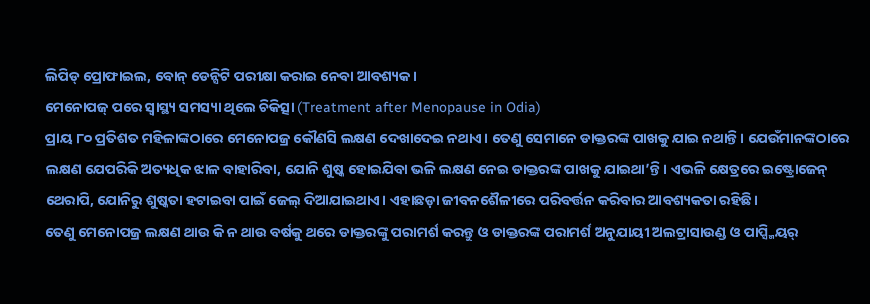ଲିପିଡ୍ ପ୍ରୋଫାଇଲ, ବୋନ୍ ଡେନ୍ସିଟି ପରୀକ୍ଷା କରାଇ ନେବା ଆବଶ୍ୟକ।
ମେନୋପଜ୍ ପରେ ସ୍ୱାସ୍ଥ୍ୟ ସମସ୍ୟା ଥିଲେ ଚିକିତ୍ସା (Treatment after Menopause in Odia)
ପ୍ରାୟ ୮୦ ପ୍ରତିଶତ ମହିଳାଙ୍କଠାରେ ମେନୋପଜ୍ର କୌଣସି ଲକ୍ଷଣ ଦେଖାଦେଇ ନଥାଏ। ତେଣୁ ସେମାନେ ଡାକ୍ତରଙ୍କ ପାଖକୁ ଯାଇ ନଥାନ୍ତି। ଯେଉଁମାନଙ୍କଠାରେ ଲକ୍ଷଣ ଯେପରିକି ଅତ୍ୟଧିକ ଝାଳ ବାହାରିବା, ଯୋନି ଶୁଷ୍କ ହୋଇଯିବା ଭଳି ଲକ୍ଷଣ ନେଇ ଡାକ୍ତରଙ୍କ ପାଖକୁ ଯାଇଥା’ନ୍ତି। ଏଭଳି କ୍ଷେତ୍ରରେ ଇଷ୍ଟ୍ରୋଜେନ୍ ଥେରାପି, ଯୋନିରୁ ଶୁଷ୍କତା ହଟାଇବା ପାଇଁ ଜେଲ୍ ଦିଆଯାଇଥାଏ। ଏହାଛଡ଼ା ଜୀବନଶୈଳୀରେ ପରିବର୍ତ୍ତନ କରିବାର ଆବଶ୍ୟକତା ରହିଛି।
ତେଣୁ ମେନୋପଜ୍ର ଲକ୍ଷଣ ଥାଉ କି ନ ଥାଉ ବର୍ଷକୁ ଥରେ ଡାକ୍ତରଙ୍କୁ ପରାମର୍ଶ କରନ୍ତୁ ଓ ଡାକ୍ତରଙ୍କ ପରାମର୍ଶ ଅନୁଯାୟୀ ଅଲଟ୍ରାସାଉଣ୍ଡ ଓ ପାପ୍ସ୍ମିୟର୍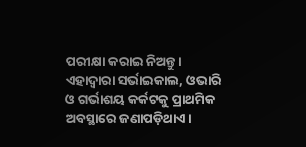ପରୀକ୍ଷା କରାଇ ନିଅନ୍ତୁ। ଏହାଦ୍ୱାରା ସର୍ଭାଇକାଲ, ଓଭାରି ଓ ଗର୍ଭାଶୟ କର୍କଟକୁ ପ୍ରାଥମିକ ଅବସ୍ଥାରେ ଜଣାପଡ଼ିଥାଏ।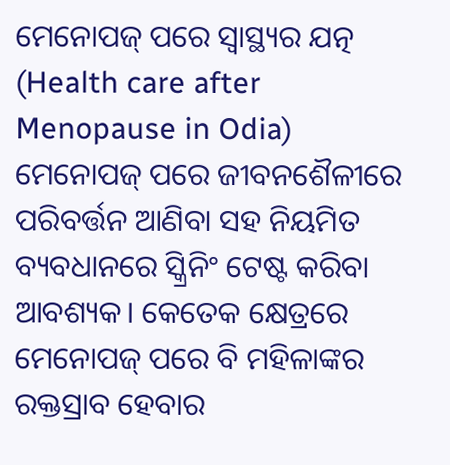ମେନୋପଜ୍ ପରେ ସ୍ୱାସ୍ଥ୍ୟର ଯତ୍ନ (Health care after Menopause in Odia)
ମେନୋପଜ୍ ପରେ ଜୀବନଶୈଳୀରେ ପରିବର୍ତ୍ତନ ଆଣିବା ସହ ନିୟମିତ ବ୍ୟବଧାନରେ ସ୍କ୍ରିନିଂ ଟେଷ୍ଟ କରିବା ଆବଶ୍ୟକ। କେତେକ କ୍ଷେତ୍ରରେ ମେନୋପଜ୍ ପରେ ବି ମହିଳାଙ୍କର ରକ୍ତସ୍ରାବ ହେବାର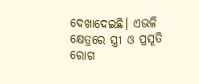ଦେଖାଦେଇଛି। ଏଭଳି କ୍ଷେତ୍ରରେ ସ୍ତ୍ରୀ ଓ ପ୍ରସୂତି ରୋଗ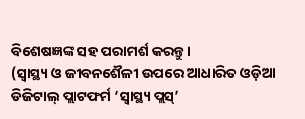ବିଶେଷଜ୍ଞଙ୍କ ସହ ପରାମର୍ଶ କରନ୍ତୁ।
(ସ୍ୱାସ୍ଥ୍ୟ ଓ ଜୀବନଶୈଳୀ ଉପରେ ଆଧାରିତ ଓଡ଼ିଆ ଡିଜିଟାଲ୍ ପ୍ଲାଟଫର୍ମ ‘ସ୍ୱାସ୍ଥ୍ୟ ପ୍ଲସ୍’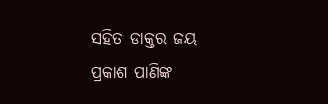ସହିତ ଡାକ୍ତର ଜୟ ପ୍ରକାଶ ପାଣିଙ୍କ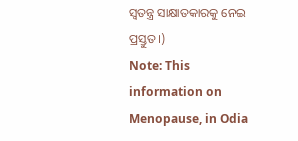ସ୍ୱତନ୍ତ୍ର ସାକ୍ଷାତକାରକୁ ନେଇ ପ୍ରସ୍ତୁତ।)
Note: This information on Menopause, in Odia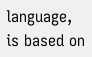language, is based on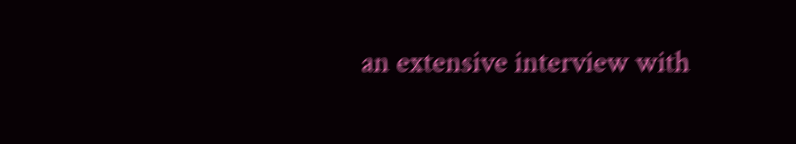an extensive interview with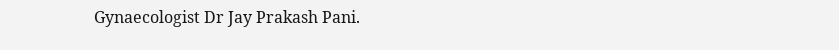Gynaecologist Dr Jay Prakash Pani.